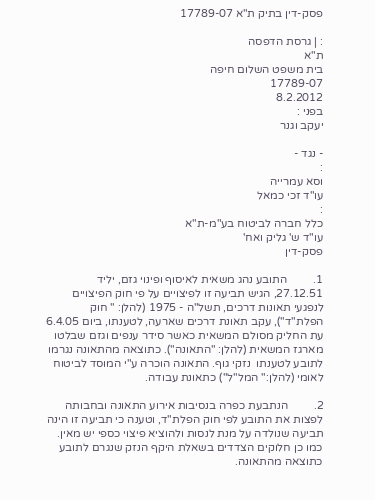פסק-דין בתיק ת"א 17789-07

: | גרסת הדפסה
ת"א
בית משפט השלום חיפה
17789-07
8.2.2012
בפני :
יעקב וגנר

- נגד -
:
וסא עמרייה
עו"ד זכי כמאל
:
כלל חברה לביטוח בע"מ-ת"א
עו"ד ש' גליק ואח'
פסק-דין

1.         התובע נהג משאית לאיסוף ופינוי גזם, יליד 27.12.51, הגיש תביעה זו לפיצויים על פי חוק הפיצויים לנפגעי תאונות דרכים, תשל"ה - 1975 (להלן: " חוק הפלת"ד"), עקב תאונת דרכים שארעה, לטענתו, ביום 6.4.05 עת החליק מסולם המשאית כאשר סידר ענפים וגזם שבלטו מארגז המשאית (להלן: "התאונה"). כתוצאה מהתאונה נגרמו לתובע לטענתו  נזקי גוף. התאונה הוכרה ע"י המוסד לביטוח לאומי (להלן:" המל"ל") כתאונת עבודה.

2.         הנתבעת כפרה בנסיבות אירוע התאונה ובחבותה לפצות את התובע לפי חוק הפלת"ד, וטענה כי תביעה זו הינה תביעה שנולדה על מנת לנסות ולהוציא פיצוי כספי יש מאין. כמו כן חלוקים הצדדים בשאלת היקף הנזק שנגרם לתובע כתוצאה מהתאונה.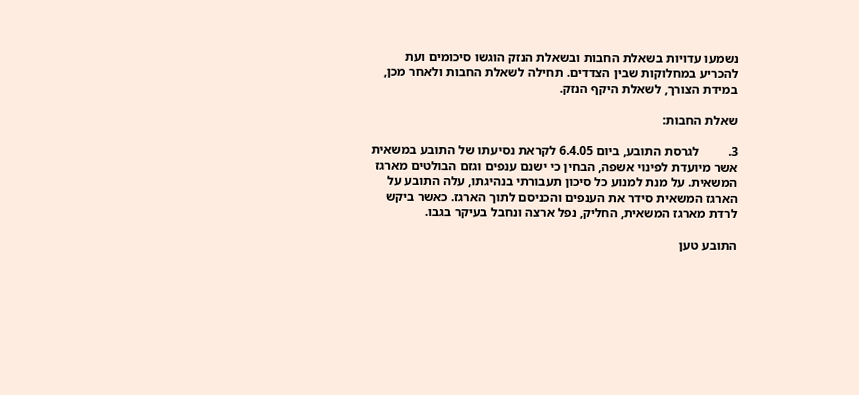נשמעו עדויות בשאלת החבות ובשאלת הנזק הוגשו סיכומים ועת להכריע במחלוקות שבין הצדדים. תחילה לשאלת החבות ולאחר מכן, במידת הצורך, לשאלת היקף הנזק.

שאלת החבות:

3.         לגרסת התובע, ביום 6.4.05 לקראת נסיעתו של התובע במשאית אשר מיועדת לפינוי אשפה, הבחין כי ישנם ענפים וגזם הבולטים מארגז המשאית. על מנת למנוע כל סיכון תעבורתי בנהיגתו, עלה התובע על הארגז המשאית סידר את הענפים והכניסם לתוך הארגז. כאשר ביקש לרדת מארגז המשאית, החליק, נפל ארצה ונחבל בעיקר בגבו.

התובע טען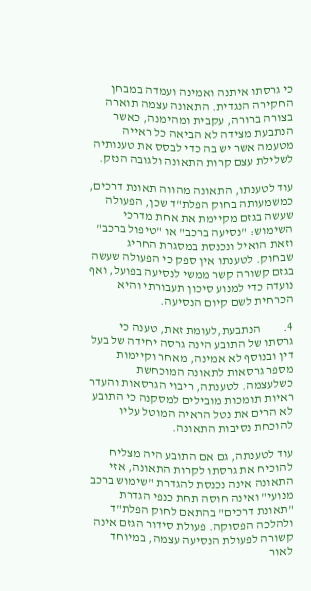כי גרסתו איתנה ואמינה ועמדה במבחן החקירה הנגדית. התאונה עצמה תוארה בצורה ברורה, עקבית ומהימנה, כאשר הנתבעת מצידה לא הביאה כל ראייה מטעמה אשר יש בה כדי לבסס את טענותיה לשלילת עצם קרות התאונה ולגובה הנזק.

עוד לטענתו, התאונה מהווה תאונת דרכים, כמשמעותה בחוק הפלת"ד שכן, הפעולה שעשה בגזם מקיימת את אחת מדרכי השימוש: "נסיעה ברכב" או "טיפול ברכב" וזאת הואיל ונכנסת במסגרת החריג שבחוק. לטענתו אין ספק כי הפעולה שעשה בגזם קשורה קשר ממשי לנסיעה בפועל, ואף נועדה כדי למנוע סיכון תעבורתי והיא הכרחית לשם קיום הנסיעה.

4.         הנתבעת,לעומת זאת, טענה כי גרסתו של התובע הינה גרסה יחידה של בעל דין ובנוסף לא אמינה, מאחר וקיימות מספר גרסאות לתאונה המוכחשת כשלעצמה. לטענתה, ריבוי הגרסאות והעדר ראיות תומכות מובילים למסקנה כי התובע לא הרים את נטל הראיה המוטל עליו להוכחת נסיבות התאונה.

עוד לטענתה, גם אם התובע היה מצליח להוכיח את גרסתו לקרות התאונה, אזי התאונה אינה נכנסת להגדרת "שימוש ברכב מנועי" ואינה חוסה תחת כנפי הגדרת "תאונת דרכים" בהתאם לחוק הפלת"ד ולהלכה הפסוקה. פעולת סידור הגזם אינה קשורה לפעולת הנסיעה עצמה, במיוחד לאור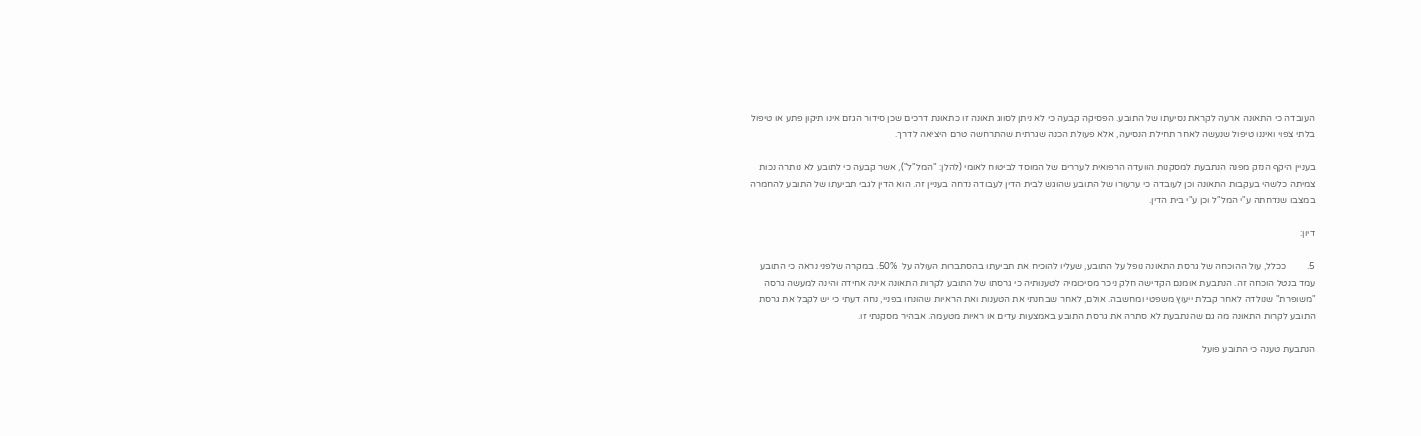העובדה כי התאונה ארעה לקראת נסיעתו של התובע. הפסיקה קבעה כי לא ניתן לסווג תאונה זו כתאונת דרכים שכן סידור הגזם אינו תיקון פתע או טיפול בלתי צפוי ואיננו טיפול שנעשה לאחר תחילת הנסיעה, אלא פעולת הכנה שגרתית שהתרחשה טרם היציאה לדרך.

בעניין היקף הנזק מפנה הנתבעת למסקנות הוועדה הרפואית לעררים של המוסד לביטוח לאומי (להלן: "המל"ל"), אשר קבעה כי לתובע לא נותרה נכות צמיתה כלשהי בעקבות התאונה וכן לעובדה כי ערעורו של התובע שהוגש לבית הדין לעבודה נדחה בעניין זה. הוא הדין לגבי תביעתו של התובע להחמרה במצבו שנדחתה ע"י המל"ל וכן ע"י בית הדין.

דיון:

5.         ככלל, עול ההוכחה של גרסת התאונה נופל על התובע, שעליו להוכיח את תביעתו בהסתברות העולה על  50%. במקרה שלפני נראה כי התובע עמד בנטל הוכחה זה. הנתבעת אומנם הקדישה חלק ניכר מסיכומיה לטענותיה כי גרסתו של התובע לקרות התאונה אינה אחידה והינה למעשה גרסה "משופרת" שנולדה לאחר קבלת ייעוץ משפטי ומחשבה. אולם, לאחר שבחנתי את הטענות ואת הראיות שהונחו בפניי, נחה דעתי כי יש לקבל את גרסת התובע לקרות התאונה מה גם שהנתבעת לא סתרה את גרסת התובע באמצעות עדים או ראיות מטעמה. אבהיר מסקנתי זו.

הנתבעת טענה כי התובע פועל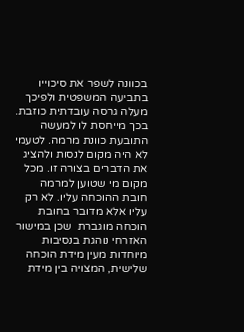בכוונה לשפר את סיכוייו בתביעה המשפטית ולפיכך מעלה גרסה עובדתית כוזבת. בכך מייחסת לו למעשה התובעת כוונת מרמה. לטעמי לא היה מקום לנסות ולהציג את הדברים בצורה זו. מכל מקום מי שטוען למרמה חובת ההוכחה עליו. לא רק עליו אלא מדובר בחובת הוכחה מוגברת  שכן במישור האזרחי נוהגת בנסיבות מיוחדות מעין מידת הוכחה שלישית, המצויה בין מידת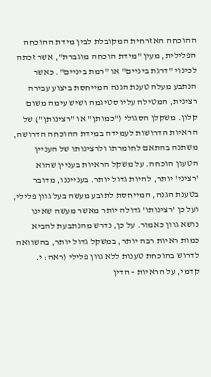ההוכחה האזרחית המקובלת לבין מידת ההוכחה הפלילית, מעין "מידת הוכחה מוגברת", אשר זכתה לכינוי "דרגת ביניים" או "רמת ביניים". כאשר הנתבע מעלה טענת הגנה המייחסת ביצוע עבירה רצינית, המטילה עליו סטיגמה ושיש עימה משום קלון. משקלן הסגולי ("כמותן" או "רצינותן") של הראיות הדרושות לעמידה במידת ההוכחה הדרושה, משתנה בהתאם לחומרתו ולרצינותו של העניין הטעון הוכחה. על משקל הראיות בעניין שהוא 'רציני' יותר, להיות גדול יותר. בענייננו, מדובר בטענת הגנה, המייחסת לתובע מעשה בעל גוון פלילי, ועל כן 'רצינותו' גדולה יותר מאשר מעשה שאינו נושא גוון כאמור. על כן, נדרש מהנתבעת להביא כמות ראיות רבה יותר, במשקל גדול יותר, בהשוואה לדרוש בהוכחת טענות ללא גוון פלילי (ראה: י. קדמי, על הראיות - הדין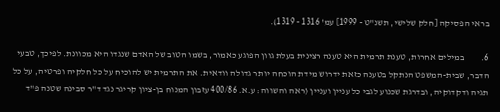בראי הפסיקה [חלק שלישי, תשנ"ט - 1999] עמ' 1316 - 1319).

6.         במילים אחרות, טענת תרמית היא טענה רצינית בעלת גוון הפוגע כאמור, בשמו הטוב של האדם שנגדו היא מכוונת. לפיכך, טבעי הדבר, שבית-המשפט הנתקל בטענה כזאת ידרוש מידת הוכחה יותר גדולה וודאית. את התרמית יש להוכיח על כל חלקיה ופרטיה, על כל תגיה ודקדוקיה, ובדרגת שכנוע לגבי כל עניין ועניין (ראה והשווה: ע.א. 400/86 עזבון המנוח בן-ציון קריגר נגד ד"ר סבינה שטנה פ"ד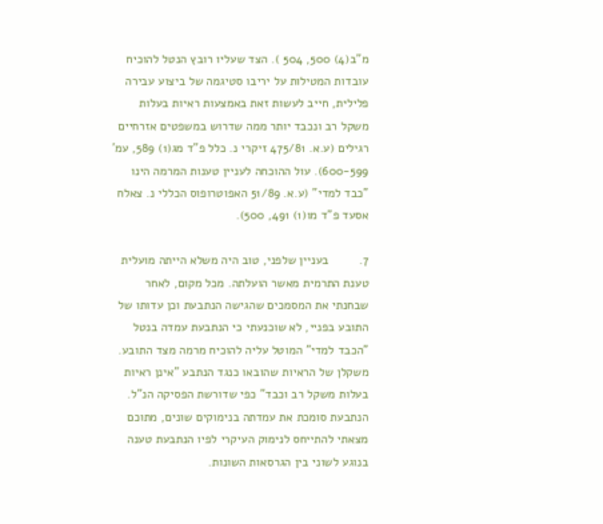מ"ב(4) 500, 504 ). הצד שעליו רובץ הנטל להוכיח עובדות המטילות על יריבו סטיגמה של ביצוע עבירה פלילית, חייב לעשות זאת באמצעות ראיות בעלות משקל רב ונכבד יותר ממה שדרוש במשפטים אזרחיים רגילים (ע.א. 475/81 זיקרי נ. כלל פ"ד מג(1) 589, עמ' 600-599). עול ההוכחה לעניין טענות המרמה הינו "כבד למדי" (ע.א. 51/89 האפוטרופוס הכללי נ. צאלח אסעד פ"ד מו(1) 491, 500).

7.         בעניין שלפני, טוב היה משלא הייתה מועלית טענת התרמית מאשר הועלתה. מכל מקום, לאחר שבחנתי את המסמכים שהגישה הנתבעת וכן עדותו של התובע בפניי, לא שוכנעתי כי הנתבעת עמדה בנטל "הכבד למדי" המוטל עליה להוכיח מרמה מצד התובע. משקלן של הראיות שהובאו כנגד הנתבע "אינן ראיות בעלות משקל רב וכבד" כפי שדורשת הפסיקה הנ"ל. הנתבעת סומכת את עמדתה בנימוקים שונים, מתוכם מצאתי להתייחס לנימוק העיקרי לפיו הנתבעת טענה בנוגע לשוני בין הגרסאות השונות.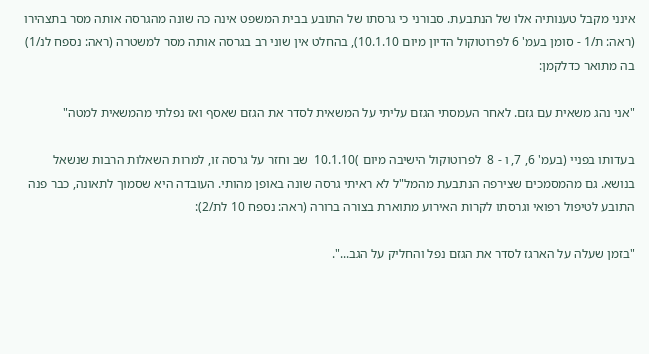אינני מקבל טענותיה אלו של הנתבעת. סבורני כי גרסתו של התובע בבית המשפט אינה כה שונה מהגרסה אותה מסר בתצהירו (ראה: ת/1 - סומן בעמ' 6 לפרוטוקול הדיון מיום 10.1.10), בהחלט אין שוני רב בגרסה אותה מסר למשטרה (ראה: נספח לנ/1) בה מתואר כדלקמן:

"אני נהג משאית עם גזם. לאחר העמסתי הגזם עליתי על המשאית לסדר את הגזם שאסף ואז נפלתי מהמשאית למטה"

בעדותו בפניי (בעמ' 6, 7, ו - 8  לפרוטוקול הישיבה מיום )10.1.10  שב וחזר על גרסה זו, למרות השאלות הרבות שנשאל בנושא. גם מהמסמכים שצירפה הנתבעת מהמל"ל לא ראיתי גרסה שונה באופן מהותי. העובדה היא שסמוך לתאונה, כבר פנה התובע לטיפול רפואי וגרסתו לקרות האירוע מתוארת בצורה ברורה (ראה: נספח 10 לת/2):

"בזמן שעלה על הארגז לסדר את הגזם נפל והחליק על הגב...".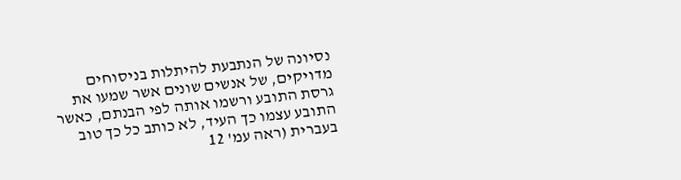נסיונה של הנתבעת להיתלות בניסוחים מדויקים, של אנשים שונים אשר שמעו את גרסת התובע ורשמו אותה לפי הבנתם, כאשר התובע עצמו כך העיד, לא כותב כל כך טוב בעברית (ראה עמ' 12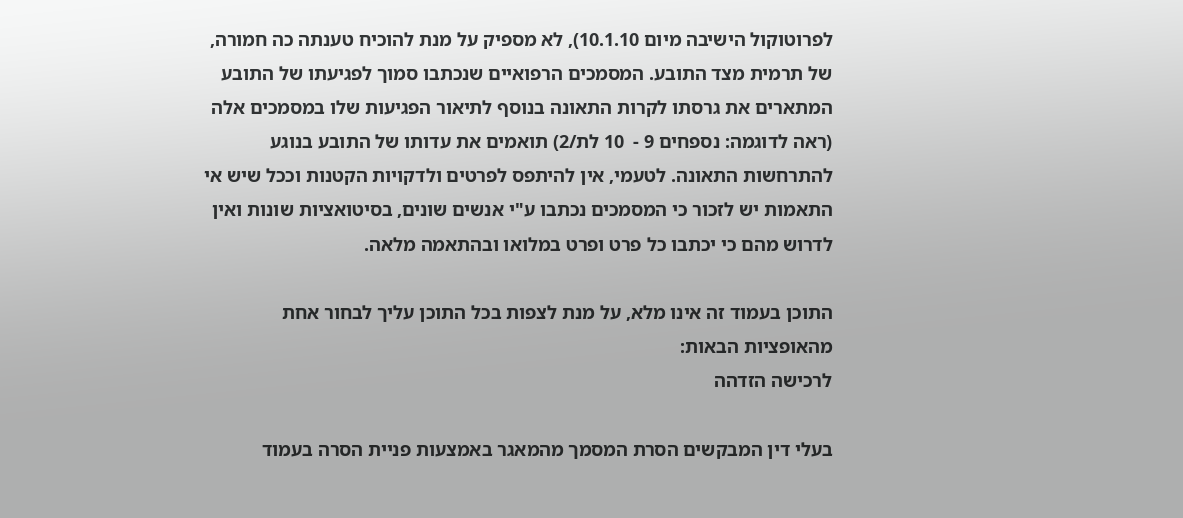לפרוטוקול הישיבה מיום 10.1.10), לא מספיק על מנת להוכיח טענתה כה חמורה, של תרמית מצד התובע. המסמכים הרפואיים שנכתבו סמוך לפגיעתו של התובע המתארים את גרסתו לקרות התאונה בנוסף לתיאור הפגיעות שלו במסמכים אלה  (ראה לדוגמה: נספחים 9 -  10 לת/2) תואמים את עדותו של התובע בנוגע להתרחשות התאונה. לטעמי, אין להיתפס לפרטים ולדקויות הקטנות וככל שיש אי התאמות יש לזכור כי המסמכים נכתבו ע"י אנשים שונים, בסיטואציות שונות ואין לדרוש מהם כי יכתבו כל פרט ופרט במלואו ובהתאמה מלאה.

התוכן בעמוד זה אינו מלא, על מנת לצפות בכל התוכן עליך לבחור אחת מהאופציות הבאות:
לרכישה הזדהה

בעלי דין המבקשים הסרת המסמך מהמאגר באמצעות פניית הסרה בעמוד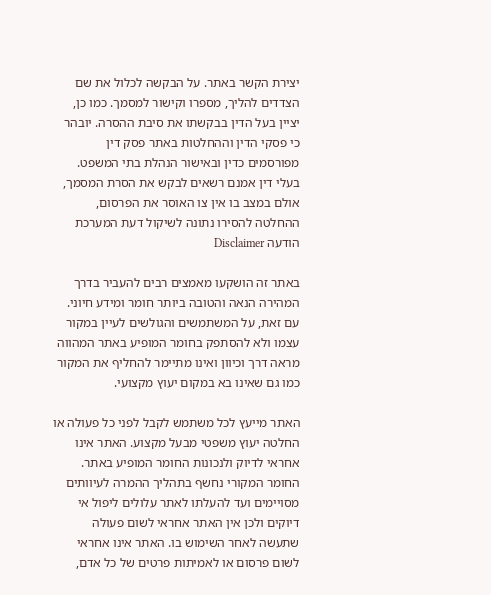יצירת הקשר באתר. על הבקשה לכלול את שם הצדדים להליך, מספרו וקישור למסמך. כמו כן, יציין בעל הדין בבקשתו את סיבת ההסרה. יובהר כי פסקי הדין וההחלטות באתר פסק דין מפורסמים כדין ובאישור הנהלת בתי המשפט. בעלי דין אמנם רשאים לבקש את הסרת המסמך, אולם במצב בו אין צו האוסר את הפרסום, ההחלטה להסירו נתונה לשיקול דעת המערכת
הודעה Disclaimer

באתר זה הושקעו מאמצים רבים להעביר בדרך המהירה הנאה והטובה ביותר חומר ומידע חיוני. עם זאת, על המשתמשים והגולשים לעיין במקור עצמו ולא להסתפק בחומר המופיע באתר המהווה מראה דרך וכיוון ואינו מתיימר להחליף את המקור כמו גם שאינו בא במקום יעוץ מקצועי.

האתר מייעץ לכל משתמש לקבל לפני כל פעולה או החלטה יעוץ משפטי מבעל מקצוע. האתר אינו אחראי לדיוק ולנכונות החומר המופיע באתר. החומר המקורי נחשף בתהליך ההמרה לעיוותים מסויימים ועד להעלתו לאתר עלולים ליפול אי דיוקים ולכן אין האתר אחראי לשום פעולה שתעשה לאחר השימוש בו. האתר אינו אחראי לשום פרסום או לאמיתות פרטים של כל אדם,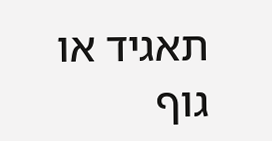תאגיד או גוף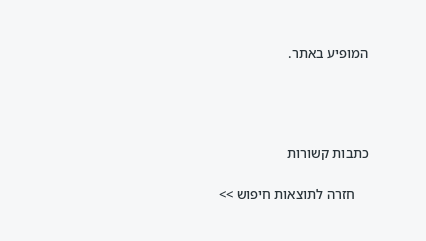המופיע באתר.




כתבות קשורות

    חזרה לתוצאות חיפוש >>